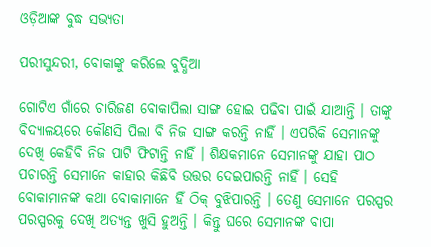ଓଡ଼ିଆଙ୍କ ବୁଦ୍ଧ ସଭ୍ୟତା

ପରୀସୁନ୍ଦରୀ, ବୋକାଙ୍କୁ କରିଲେ ବୁଦ୍ଧିଆ

ଗୋଟିଏ ଗାଁରେ ଚାରିଜଣ ବୋକାପିଲା ସାଙ୍ଗ ହୋଇ ପଢିବା ପାଇଁ ଯାଆନ୍ତି । ତାଙ୍କୁ ବିଦ୍ୟାଳୟରେ କୌଣସି ପିଲା ବି ନିଜ ସାଙ୍ଗ କରନ୍ତି ନାହିଁ । ଏପରିକି ସେମାନଙ୍କୁ ଦେଖି କେହିବି ନିଜ ପାଟି ଫିଟାନ୍ତି ନାହିଁ । ଶିକ୍ଷକମାନେ ସେମାନଙ୍କୁ ଯାହା ପାଠ ପଚାରନ୍ତି ସେମାନେ କାହାର କିଛିବି ଉତ୍ତର ଦେଇପାରନ୍ତି ନାହିଁ । ସେହି ବୋକାମାନଙ୍କ କଥା ବୋକାମାନେ ହିଁ ଠିକ୍ ବୁଝିପାରନ୍ତି । ତେଣୁ ସେମାନେ ପରସ୍ପର ପରସ୍ପରକୁ ଦେଖି ଅତ୍ୟନ୍ତ ଖୁସି ହୁଅନ୍ତି । କିନ୍ତୁ ଘରେ ସେମାନଙ୍କ ବାପା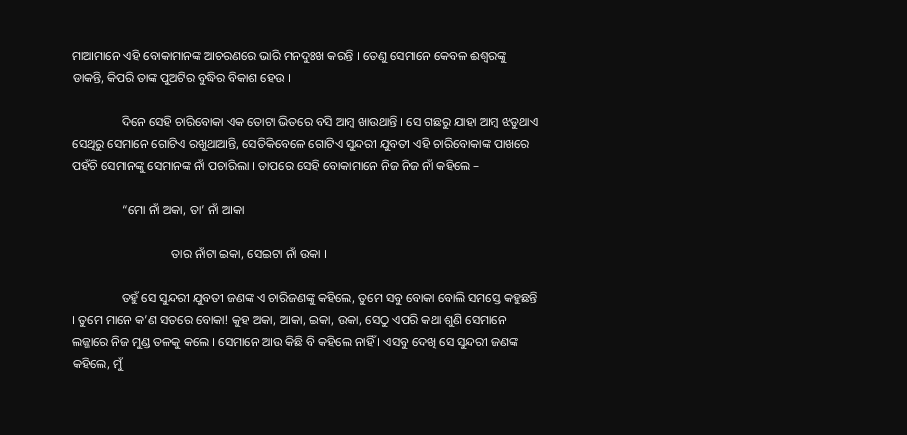ମାଆମାନେ ଏହି ବୋକାମାନଙ୍କ ଆଚରଣରେ ଭାରି ମନଦୁଃଖ କରନ୍ତି । ତେଣୁ ସେମାନେ କେବଳ ଈଶ୍ୱରଙ୍କୁ ଡାକନ୍ତି, କିପରି ତାଙ୍କ ପୁଅଟିର ବୁଦ୍ଧିର ବିକାଶ ହେଉ ।

                ଦିନେ ସେହି ଚାରିବୋକା ଏକ ତୋଟା ଭିତରେ ବସି ଆମ୍ବ ଖାଉଥାନ୍ତି । ସେ ଗଛରୁ ଯାହା ଆମ୍ବ ଝଡୁଥାଏ ସେଥିରୁ ସେମାନେ ଗୋଟିଏ ରଖୁଥାଆନ୍ତି, ସେତିକିବେଳେ ଗୋଟିଏ ସୁନ୍ଦରୀ ଯୁବତୀ ଏହି ଚାରିବୋକାଙ୍କ ପାଖରେ ପହଁଚି ସେମାନଙ୍କୁ ସେମାନଙ୍କ ନାଁ ପଚାରିଲା । ତାପରେ ସେହି ବୋକାମାନେ ନିଜ ନିଜ ନାଁ କହିଲେ –

                “ମୋ ନାଁ ଅକା, ତା’ ନାଁ ଆକା

                                ତାର ନାଁଟା ଇକା, ସେଇଟା ନାଁ ଉକା ।

                ତହୁଁ ସେ ସୁନ୍ଦରୀ ଯୁବତୀ ଜଣଙ୍କ ଏ ଚାରିଜଣଙ୍କୁ କହିଲେ, ତୁମେ ସବୁ ବୋକା ବୋଲି ସମସ୍ତେ କହୁଛନ୍ତି । ତୁମେ ମାନେ କ’ଣ ସତରେ ବୋକା! କୁହ ଅକା, ଆକା, ଇକା, ଉକା, ସେଠୁ ଏପରି କଥା ଶୁଣି ସେମାନେ ଲଜ୍ଜାରେ ନିଜ ମୁଣ୍ଡ ତଳକୁ କଲେ । ସେମାନେ ଆଉ କିଛି ବି କହିଲେ ନାହିଁ । ଏସବୁ ଦେଖି ସେ ସୁନ୍ଦରୀ ଜଣଙ୍କ କହିଲେ, ମୁଁ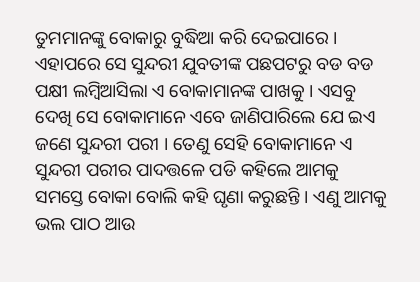ତୁମମାନଙ୍କୁ ବୋକାରୁ ବୁଦ୍ଧିଆ କରି ଦେଇପାରେ । ଏହାପରେ ସେ ସୁନ୍ଦରୀ ଯୁବତୀଙ୍କ ପଛପଟରୁ ବଡ ବଡ ପକ୍ଷୀ ଲମ୍ବିଆସିଲା ଏ ବୋକାମାନଙ୍କ ପାଖକୁ । ଏସବୁ ଦେଖି ସେ ବୋକାମାନେ ଏବେ ଜାଣିପାରିଲେ ଯେ ଇଏ ଜଣେ ସୁନ୍ଦରୀ ପରୀ । ତେଣୁ ସେହି ବୋକାମାନେ ଏ ସୁନ୍ଦରୀ ପରୀର ପାଦତ୍ତଳେ ପଡି କହିଲେ ଆମକୁ ସମସ୍ତେ ବୋକା ବୋଲି କହି ଘୃଣା କରୁଛନ୍ତି । ଏଣୁ ଆମକୁ ଭଲ ପାଠ ଆଉ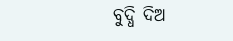ବୁଦ୍ଧି ଦିଅ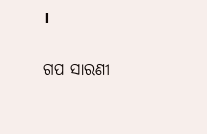।


ଗପ ସାରଣୀ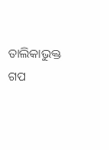ତାଲିକାଭୁକ୍ତ ଗପ